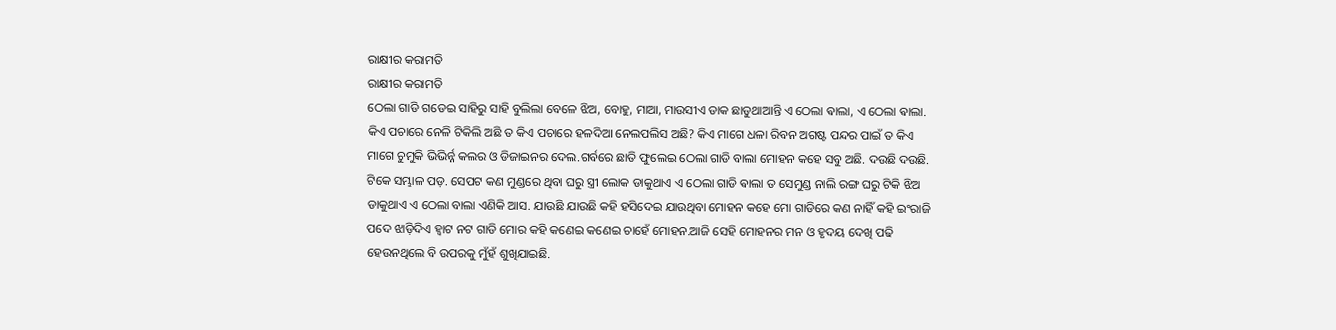ରାକ୍ଷୀର କରାମତି
ରାକ୍ଷୀର କରାମତି
ଠେଲା ଗାଡି ଗଡେଇ ସାହିରୁ ସାହି ବୁଲିଲା ବେଳେ ଝିଅ, ବୋହୁ, ମାଆ, ମାଉସୀଏ ଡାକ ଛାଡୁଥାଆନ୍ତି ଏ ଠେଲା ଵାଲା, ଏ ଠେଲା ଵାଲା. କିଏ ପଚାରେ ନେଳି ଟିକିଲି ଅଛି ତ କିଏ ପଚାରେ ହଳଦିଆ ନେଲପଲିସ ଅଛି? କିଏ ମାଗେ ଧଳା ରିବନ ଅଗଷ୍ଟ ପନ୍ଦର ପାଇଁ ତ କିଏ ମାଗେ ଚୁମୁକି ଭିଭିର୍ନ୍ନ କଲର ଓ ଡିଜାଇନର ଦେଲ.ଗର୍ବରେ ଛାତି ଫୁଲେଇ ଠେଲା ଗାଡି ବାଲା ମୋହନ କହେ ସବୁ ଅଛି. ଦଉଛି ଦଉଛି. ଟିକେ ସମ୍ଭାଳ ପଡ଼. ସେପଟ କଣ ମୁଣ୍ଡରେ ଥିବା ଘରୁ ସ୍ତ୍ରୀ ଲୋକ ଡାକୁଥାଏ ଏ ଠେଲା ଗାଡି ଵାଲା ତ ସେମୁଣ୍ଡ ନାଲି ରଙ୍ଗ ଘରୁ ଟିକି ଝିଅ ଡାକୁଥାଏ ଏ ଠେଲା ବାଲା ଏଣିକି ଆସ. ଯାଉଛି ଯାଉଛି କହି ହସିଦେଇ ଯାଉଥିବା ମୋହନ କହେ ମୋ ଗାଡିରେ କଣ ନାହିଁ କହି ଇଂରାଜି ପଦେ ଝାଡ଼ିଦିଏ ହ୍ବାଟ ନଟ ଗାଡି ମୋର କହି କଣେଇ କଣେଇ ଚାହେଁ ମୋହନ.ଆଜି ସେହି ମୋହନର ମନ ଓ ହୃଦୟ ଦେଖି ପଢି ହେଉନଥିଲେ ବି ଉପରକୁ ମୁଁହଁ ଶୁଖିଯାଇଛି.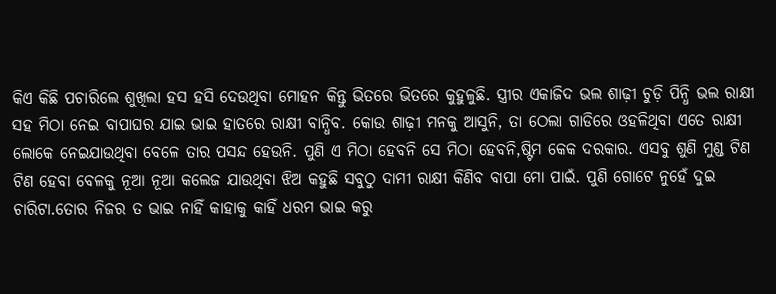କିଏ କିଛି ପଚାରିଲେ ଶୁଖିଲା ହସ ହସି ଦେଉଥିବା ମୋହନ କିନ୍ତୁ ଭିତରେ ଭିତରେ କୁହୁଳୁଛି. ସ୍ତ୍ରୀର ଏକାଜିଦ ଭଲ ଶାଢ଼ୀ ଚୁଡ଼ି ପିନ୍ଧି ଭଲ ରାକ୍ଷୀ ସହ ମିଠା ନେଇ ବାପାଘର ଯାଇ ଭାଇ ହାତରେ ରାକ୍ଷୀ ବାନ୍ଧିବ. କୋଉ ଶାଢ଼ୀ ମନକୁ ଆସୁନି, ତା ଠେଲା ଗାଡିରେ ଓହଳିଥିବା ଏତେ ରାକ୍ଷୀ ଲୋକେ ନେଇଯାଉଥିବା ବେଳେ ତାର ପସନ୍ଦ ହେଉନି. ପୁଣି ଏ ମିଠା ହେବନି ସେ ମିଠା ହେବନି,ଷ୍ଟିମ କେକ ଦରକାର. ଏସବୁ ଶୁଣି ମୁଣ୍ଡ ଟିଣ ଟିଣ ହେବା ବେଳକୁ ନୂଆ ନୂଆ କଲେଜ ଯାଉଥିବା ଝିଅ କହୁଛି ସବୁଠୁ ଦାମୀ ରାକ୍ଷୀ କିଣିବ ବାପା ମୋ ପାଇଁ. ପୁଣି ଗୋଟେ ନୁହେଁ ଦୁଇ ଚାରିଟା.ତୋର ନିଜର ତ ଭାଇ ନାହିଁ କାହାକୁ କାହିଁ ଧରମ ଭାଇ କରୁ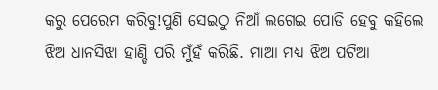କରୁ ପେରେମ କରିବୁ!ପୁଣି ସେଇଠୁ ନିଆଁ ଲଗେଇ ପୋଡି ହେବୁ କହିଲେ ଝିଅ ଧାନସିଝା ହାଣ୍ଡି ପରି ମୁଁହଁ କରିଛି. ମାଆ ମଧ୍ୟ ଝିଅ ପଟିଆ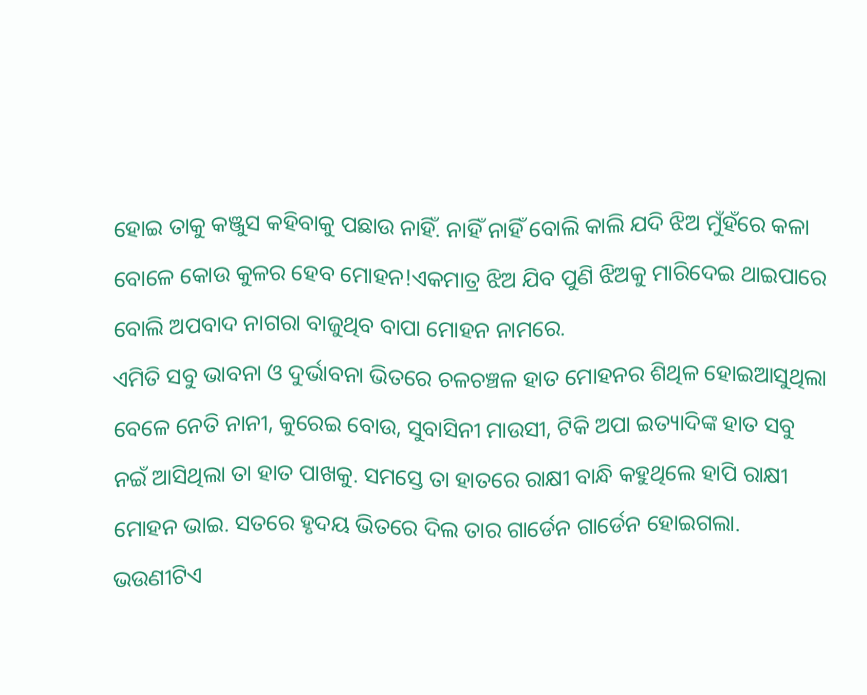ହୋଇ ତାକୁ କଞ୍ଜୁସ କହିବାକୁ ପଛାଉ ନାହିଁ. ନାହିଁ ନାହିଁ ବୋଲି କାଲି ଯଦି ଝିଅ ମୁଁହଁରେ କଳା ବୋଳେ କୋଉ କୁଳର ହେବ ମୋହନ!ଏକମାତ୍ର ଝିଅ ଯିବ ପୁଣି ଝିଅକୁ ମାରିଦେଇ ଥାଇପାରେ ବୋଲି ଅପବାଦ ନାଗରା ବାଜୁଥିବ ବାପା ମୋହନ ନାମରେ.
ଏମିତି ସବୁ ଭାବନା ଓ ଦୁର୍ଭାବନା ଭିତରେ ଚଳଚଞ୍ଚଳ ହାତ ମୋହନର ଶିଥିଳ ହୋଇଆସୁଥିଲା ବେଳେ ନେତି ନାନୀ, କୁରେଇ ବୋଉ, ସୁବାସିନୀ ମାଉସୀ, ଟିକି ଅପା ଇତ୍ୟାଦିଙ୍କ ହାତ ସବୁ ନଇଁ ଆସିଥିଲା ତା ହାତ ପାଖକୁ. ସମସ୍ତେ ତା ହାତରେ ରାକ୍ଷୀ ବାନ୍ଧି କହୁଥିଲେ ହାପି ରାକ୍ଷୀ ମୋହନ ଭାଇ. ସତରେ ହୃଦୟ ଭିତରେ ଦିଲ ତାର ଗାର୍ଡେନ ଗାର୍ଡେନ ହୋଇଗଲା. ଭଉଣୀଟିଏ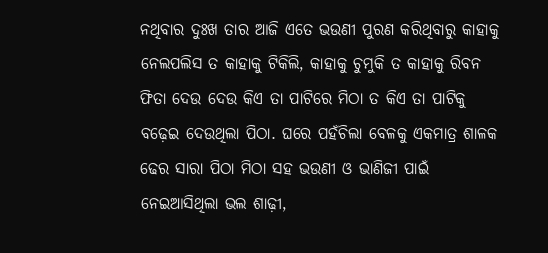ନଥିବାର ଦୁଃଖ ତାର ଆଜି ଏତେ ଭଉଣୀ ପୁରଣ କରିଥିବାରୁ କାହାକୁ ନେଲପଲିସ ତ କାହାକୁ ଟିକିଲି, କାହାକୁ ଚୁମୁକି ତ କାହାକୁ ରିବନ ଫିତା ଦେଉ ଦେଉ କିଏ ତା ପାଟିରେ ମିଠା ତ କିଏ ତା ପାଟିକୁ ବଢ଼େଇ ଦେଉଥିଲା ପିଠା. ଘରେ ପହଁଚିଲା ବେଳକୁ ଏକମାତ୍ର ଶାଳକ ଢେର ସାରା ପିଠା ମିଠା ସହ ଭଉଣୀ ଓ ଭାଣିଜୀ ପାଇଁ ନେଇଆସିଥିଲା ଭଲ ଶାଢ଼ୀ,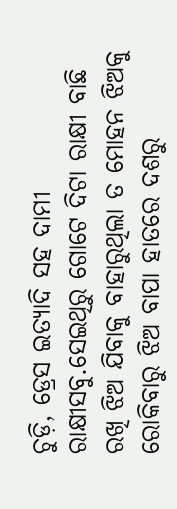ଚୁଡ଼ି, ଡ୍ରେସ ଇତ୍ୟାଦି ସହ ଦାମୀ ରାକ୍ଷୀସବୁ.ସେଇଥିରୁ ଗୋଟେ ଦିଟା ରାକ୍ଷୀ ବାଛି ରଖି ଝିଅ ଯିବାକୁ ବାହାରୁଥିଲା ତ ମୋହନ ଝିଅକୁ ରୋକିବାରୁ ଝିଅ ବାପା ହାତରେ ଦଶରୁ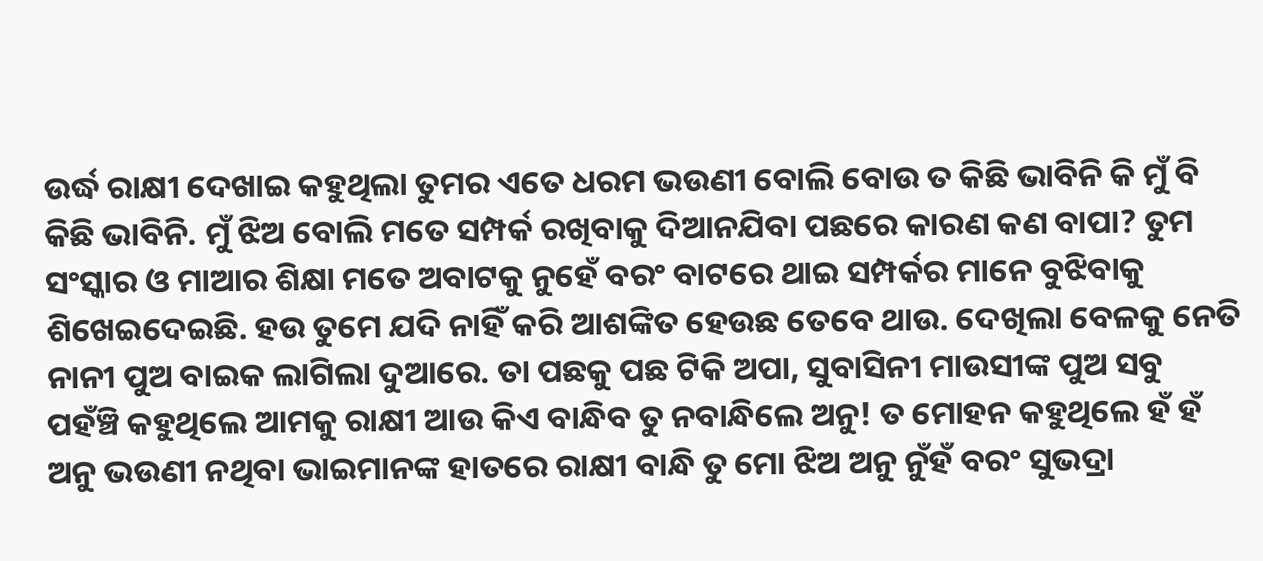ଉର୍ଦ୍ଧ ରାକ୍ଷୀ ଦେଖାଇ କହୁଥିଲା ତୁମର ଏତେ ଧରମ ଭଉଣୀ ବୋଲି ବୋଉ ତ କିଛି ଭାବିନି କି ମୁଁ ବି କିଛି ଭାବିନି. ମୁଁ ଝିଅ ବୋଲି ମତେ ସମ୍ପର୍କ ରଖିବାକୁ ଦିଆନଯିବା ପଛରେ କାରଣ କଣ ବାପା? ତୁମ ସଂସ୍କାର ଓ ମାଆର ଶିକ୍ଷା ମତେ ଅବାଟକୁ ନୁହେଁ ବରଂ ବାଟରେ ଥାଇ ସମ୍ପର୍କର ମାନେ ବୁଝିବାକୁ ଶିଖେଇଦେଇଛି. ହଉ ତୁମେ ଯଦି ନାହିଁ କରି ଆଶଙ୍କିତ ହେଉଛ ତେବେ ଥାଉ. ଦେଖିଲା ବେଳକୁ ନେତି ନାନୀ ପୁଅ ବାଇକ ଲାଗିଲା ଦୁଆରେ. ତା ପଛକୁ ପଛ ଟିକି ଅପା, ସୁବାସିନୀ ମାଉସୀଙ୍କ ପୁଅ ସବୁ ପହଁଞ୍ଚି କହୁଥିଲେ ଆମକୁ ରାକ୍ଷୀ ଆଉ କିଏ ବାନ୍ଧିବ ତୁ ନବାନ୍ଧିଲେ ଅନୁ! ତ ମୋହନ କହୁଥିଲେ ହଁ ହଁ ଅନୁ ଭଉଣୀ ନଥିବା ଭାଇମାନଙ୍କ ହାତରେ ରାକ୍ଷୀ ବାନ୍ଧି ତୁ ମୋ ଝିଅ ଅନୁ ନୁଁହଁ ବରଂ ସୁଭଦ୍ରା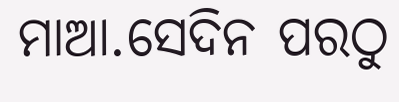ମାଆ.ସେଦିନ ପରଠୁ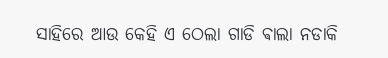ସାହିରେ ଆଉ କେହି ଏ ଠେଲା ଗାଡି ଵାଲା ନଡାକି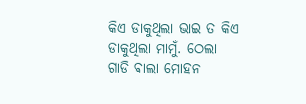କିଏ ଡାକୁଥିଲା ଭାଇ ତ କିଏ ଡାକୁଥିଲା ମାମୁଁ. ଠେଲା ଗାଡି ଵାଲା ମୋହନ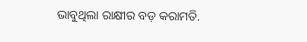ଭାବୁଥିଲା ରାକ୍ଷୀର ବଡ଼ କରାମତି.